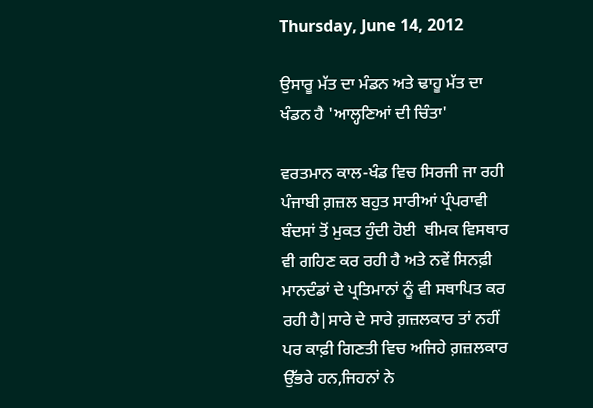Thursday, June 14, 2012

ਉਸਾਰੂ ਮੱਤ ਦਾ ਮੰਡਨ ਅਤੇ ਢਾਹੂ ਮੱਤ ਦਾ ਖੰਡਨ ਹੈ 'ਆਲ੍ਹਣਿਆਂ ਦੀ ਚਿੰਤਾ'

ਵਰਤਮਾਨ ਕਾਲ-ਖੰਡ ਵਿਚ ਸਿਰਜੀ ਜਾ ਰਹੀ ਪੰਜਾਬੀ ਗ਼ਜ਼ਲ ਬਹੁਤ ਸਾਰੀਆਂ ਪ੍ਰੰਪਰਾਵੀ ਬੰਦਸਾਂ ਤੋਂ ਮੁਕਤ ਹੁੰਦੀ ਹੋਈ  ਥੀਮਕ ਵਿਸਥਾਰ ਵੀ ਗਹਿਣ ਕਰ ਰਹੀ ਹੈ ਅਤੇ ਨਵੇਂ ਸਿਨਫ਼ੀ ਮਾਨਦੰਡਾਂ ਦੇ ਪ੍ਰਤਿਮਾਨਾਂ ਨੂੰ ਵੀ ਸਥਾਪਿਤ ਕਰ ਰਹੀ ਹੈ|ਸਾਰੇ ਦੇ ਸਾਰੇ ਗ਼ਜ਼ਲਕਾਰ ਤਾਂ ਨਹੀਂ ਪਰ ਕਾਫ਼ੀ ਗਿਣਤੀ ਵਿਚ ਅਜਿਹੇ ਗ਼ਜ਼ਲਕਾਰ ਉੱਭਰੇ ਹਨ,ਜਿਹਨਾਂ ਨੇ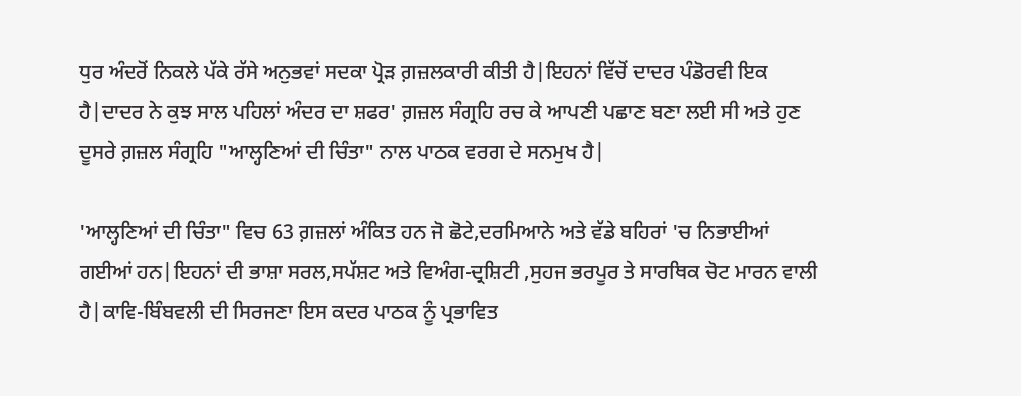ਧੁਰ ਅੰਦਰੋਂ ਨਿਕਲੇ ਪੱਕੇ ਰੱਸੇ ਅਨੁਭਵਾਂ ਸਦਕਾ ਪ੍ਰੋੜ ਗ਼ਜ਼ਲਕਾਰੀ ਕੀਤੀ ਹੈ|ਇਹਨਾਂ ਵਿੱਚੋਂ ਦਾਦਰ ਪੰਡੋਰਵੀ ਇਕ ਹੈ|ਦਾਦਰ ਨੇ ਕੁਝ ਸਾਲ ਪਹਿਲਾਂ ਅੰਦਰ ਦਾ ਸ਼ਫਰ' ਗ਼ਜ਼ਲ ਸੰਗ੍ਰਹਿ ਰਚ ਕੇ ਆਪਣੀ ਪਛਾਣ ਬਣਾ ਲਈ ਸੀ ਅਤੇ ਹੁਣ ਦੂਸਰੇ ਗ਼ਜ਼ਲ ਸੰਗ੍ਰਹਿ "ਆਲ੍ਹਣਿਆਂ ਦੀ ਚਿੰਤਾ" ਨਾਲ ਪਾਠਕ ਵਰਗ ਦੇ ਸਨਮੁਖ ਹੈ|

'ਆਲ੍ਹਣਿਆਂ ਦੀ ਚਿੰਤਾ" ਵਿਚ 63 ਗ਼ਜ਼ਲਾਂ ਅੰਕਿਤ ਹਨ ਜੋ ਛੋਟੇ,ਦਰਮਿਆਨੇ ਅਤੇ ਵੱਡੇ ਬਹਿਰਾਂ 'ਚ ਨਿਭਾਈਆਂ ਗਈਆਂ ਹਨ|ਇਹਨਾਂ ਦੀ ਭਾਸ਼ਾ ਸਰਲ,ਸਪੱਸ਼ਟ ਅਤੇ ਵਿਅੰਗ-ਦ੍ਰਸ਼ਿਟੀ ,ਸੁਹਜ ਭਰਪੂਰ ਤੇ ਸਾਰਥਿਕ ਚੋਟ ਮਾਰਨ ਵਾਲੀ ਹੈ|ਕਾਵਿ-ਬਿੰਬਵਲੀ ਦੀ ਸਿਰਜਣਾ ਇਸ ਕਦਰ ਪਾਠਕ ਨੂੰ ਪ੍ਰਭਾਵਿਤ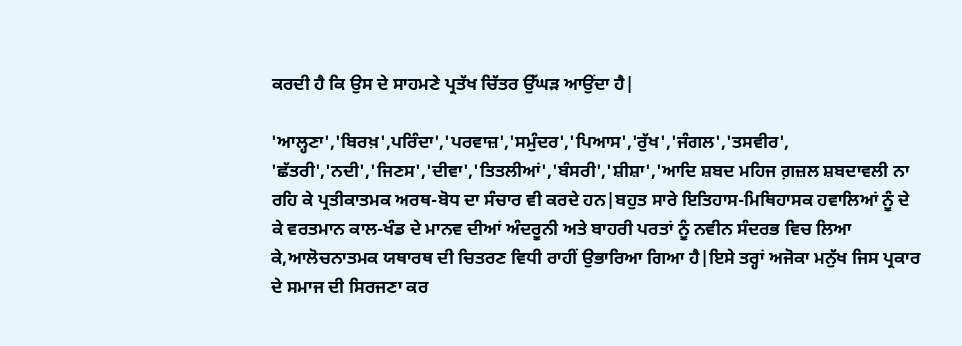ਕਰਦੀ ਹੈ ਕਿ ਉਸ ਦੇ ਸਾਹਮਣੇ ਪ੍ਰਤੱਖ ਚਿੱਤਰ ਉੱਘੜ ਆਉਂਦਾ ਹੈ|

'ਆਲ੍ਹਣਾ','ਬਿਰਖ਼',ਪਰਿੰਦਾ','ਪਰਵਾਜ਼','ਸਮੁੰਦਰ','ਪਿਆਸ','ਰੁੱਖ','ਜੰਗਲ','ਤਸਵੀਰ',
'ਛੱਤਰੀ','ਨਦੀ','ਜਿਣਸ','ਦੀਵਾ','ਤਿਤਲੀਆਂ','ਬੰਸਰੀ','ਸ਼ੀਸ਼ਾ','ਆਦਿ ਸ਼ਬਦ ਮਹਿਜ ਗ਼ਜ਼ਲ ਸ਼ਬਦਾਵਲੀ ਨਾ ਰਹਿ ਕੇ ਪ੍ਰਤੀਕਾਤਮਕ ਅਰਥ-ਬੋਧ ਦਾ ਸੰਚਾਰ ਵੀ ਕਰਦੇ ਹਨ|ਬਹੁਤ ਸਾਰੇ ਇਤਿਹਾਸ-ਮਿਥਿਹਾਸਕ ਹਵਾਲਿਆਂ ਨੂੰ ਦੇ ਕੇ ਵਰਤਮਾਨ ਕਾਲ-ਖੰਡ ਦੇ ਮਾਨਵ ਦੀਆਂ ਅੰਦਰੂਨੀ ਅਤੇ ਬਾਹਰੀ ਪਰਤਾਂ ਨੂੰ ਨਵੀਨ ਸੰਦਰਭ ਵਿਚ ਲਿਆ ਕੇ,ਆਲੋਚਨਾਤਮਕ ਯਥਾਰਥ ਦੀ ਚਿਤਰਣ ਵਿਧੀ ਰਾਹੀਂ ਉਭਾਰਿਆ ਗਿਆ ਹੈ|ਇਸੇ ਤਰ੍ਹਾਂ ਅਜੋਕਾ ਮਨੁੱਖ ਜਿਸ ਪ੍ਰਕਾਰ ਦੇ ਸਮਾਜ ਦੀ ਸਿਰਜਣਾ ਕਰ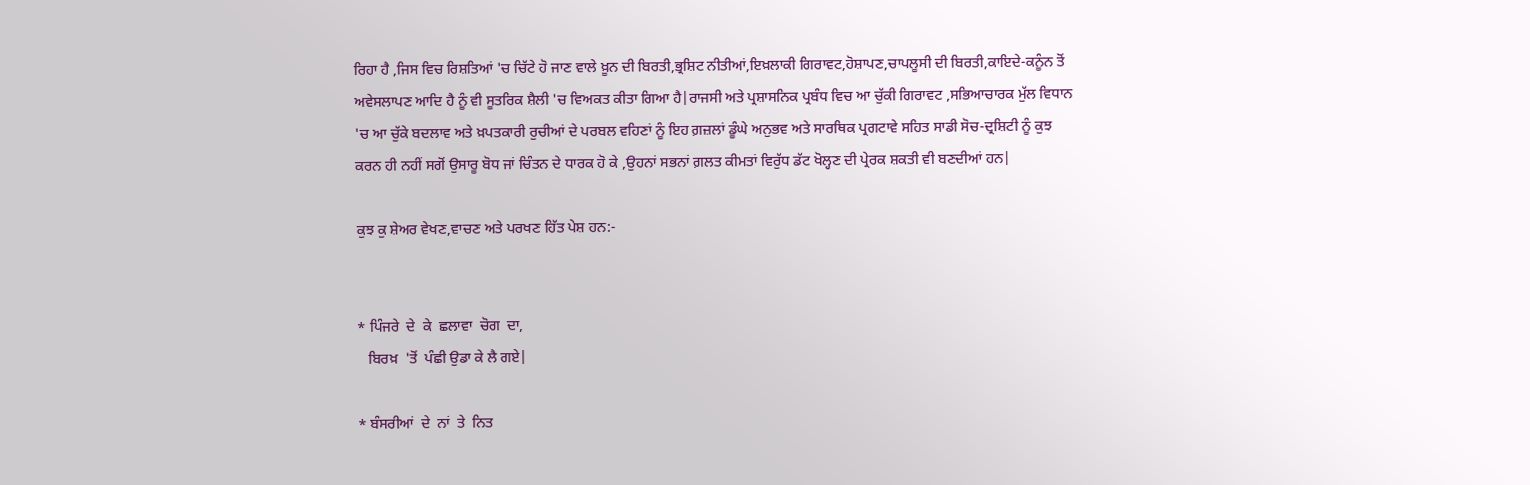ਰਿਹਾ ਹੈ ,ਜਿਸ ਵਿਚ ਰਿਸ਼ਤਿਆਂ 'ਚ ਚਿੱਟੇ ਹੋ ਜਾਣ ਵਾਲੇ ਖ਼ੂਨ ਦੀ ਬਿਰਤੀ,ਭ੍ਰਸ਼ਿਟ ਨੀਤੀਆਂ,ਇਖ਼ਲਾਕੀ ਗਿਰਾਵਟ,ਹੋਸ਼ਾਪਣ,ਚਾਪਲੂਸੀ ਦੀ ਬਿਰਤੀ,ਕਾਇਦੇ-ਕਨੂੰਨ ਤੋਂ ਅਵੇਸਲਾਪਣ ਆਦਿ ਹੈ ਨੂੰ ਵੀ ਸੂਤਰਿਕ ਸ਼ੈਲੀ 'ਚ ਵਿਅਕਤ ਕੀਤਾ ਗਿਆ ਹੈ|ਰਾਜਸੀ ਅਤੇ ਪ੍ਰਸ਼ਾਸਨਿਕ ਪ੍ਰਬੰਧ ਵਿਚ ਆ ਚੁੱਕੀ ਗਿਰਾਵਟ ,ਸਭਿਆਚਾਰਕ ਮੁੱਲ ਵਿਧਾਨ 'ਚ ਆ ਚੁੱਕੇ ਬਦਲਾਵ ਅਤੇ ਖ਼ਪਤਕਾਰੀ ਰੁਚੀਆਂ ਦੇ ਪਰਬਲ ਵਹਿਣਾਂ ਨੂੰ ਇਹ ਗ਼ਜ਼ਲਾਂ ਡੂੰਘੇ ਅਨੁਭਵ ਅਤੇ ਸਾਰਥਿਕ ਪ੍ਰਗਟਾਵੇ ਸਹਿਤ ਸਾਡੀ ਸੋਚ-ਦ੍ਰਸ਼ਿਟੀ ਨੂੰ ਕੁਝ ਕਰਨ ਹੀ ਨਹੀਂ ਸਗੋਂ ਉਸਾਰੂ ਬੋਧ ਜਾਂ ਚਿੰਤਨ ਦੇ ਧਾਰਕ ਹੋ ਕੇ ,ਉਹਨਾਂ ਸਭਨਾਂ ਗ਼ਲਤ ਕੀਮਤਾਂ ਵਿਰੁੱਧ ਡੱਟ ਖੋਲ੍ਹਣ ਦੀ ਪ੍ਰੇਰਕ ਸ਼ਕਤੀ ਵੀ ਬਣਦੀਆਂ ਹਨ|

ਕੁਝ ਕੁ ਸ਼ੇਅਰ ਵੇਖਣ,ਵਾਚਣ ਅਤੇ ਪਰਖਣ ਹਿੱਤ ਪੇਸ਼ ਹਨ:-


* ਪਿੰਜਰੇ  ਦੇ  ਕੇ  ਛਲਾਵਾ  ਚੋਗ  ਦਾ,
   ਬਿਰਖ਼  'ਤੋਂ  ਪੰਛੀ ਉਡਾ ਕੇ ਲੈ ਗਏ|

* ਬੰਸਰੀਆਂ  ਦੇ  ਨਾਂ  ਤੇ  ਨਿਤ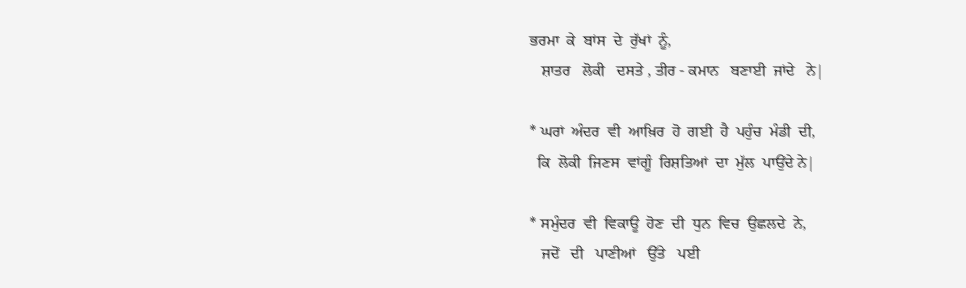ਭਰਮਾ  ਕੇ  ਬਾਂਸ  ਦੇ  ਰੁੱਖਾਂ  ਨੂੰ,
   ਸ਼ਾਤਰ   ਲੋਕੀ   ਦਸਤੇ , ਤੀਰ - ਕਮਾਨ   ਬਣਾਈ  ਜਾਂਦੇ   ਨੇ|

* ਘਰਾਂ  ਅੰਦਰ  ਵੀ  ਆਖ਼ਿਰ  ਹੋ  ਗਈ  ਹੈ  ਪਹੁੰਚ  ਮੰਡੀ  ਦੀ,
  ਕਿ  ਲੋਕੀ  ਜਿਣਸ  ਵਾਂਗੂੰ  ਰਿਸ਼ਤਿਆਂ  ਦਾ  ਮੁੱਲ  ਪਾਉਂਦੇ ਨੇ|

* ਸਮੁੰਦਰ  ਵੀ  ਵਿਕਾਊ  ਹੋਣ  ਦੀ  ਧੁਨ  ਵਿਚ  ਉਛਲਦੇ  ਨੇ,
   ਜਦੋਂ   ਦੀ   ਪਾਣੀਆਂ   ਉੱਤੇ   ਪਈ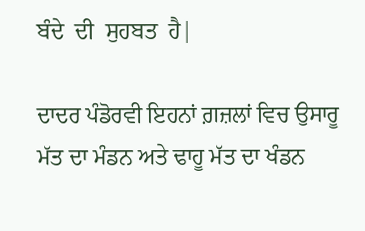ਬੰਦੇ  ਦੀ  ਸੁਹਬਤ  ਹੈ|

ਦਾਦਰ ਪੰਡੋਰਵੀ ਇਹਨਾਂ ਗ਼ਜ਼ਲਾਂ ਵਿਚ ਉਸਾਰੂ ਮੱਤ ਦਾ ਮੰਡਨ ਅਤੇ ਢਾਹੂ ਮੱਤ ਦਾ ਖੰਡਨ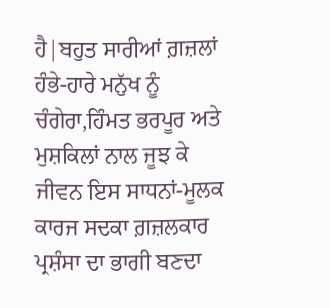ਹੈ|ਬਹੁਤ ਸਾਰੀਆਂ ਗ਼ਜ਼ਲਾਂ ਹੰਭੇ-ਹਾਰੇ ਮਨੁੱਖ ਨੂੰ ਚੰਗੇਰਾ,ਹਿੰਮਤ ਭਰਪੂਰ ਅਤੇ ਮੁਸ਼ਕਿਲਾਂ ਨਾਲ ਜੂਝ ਕੇ ਜੀਵਨ ਇਸ ਸਾਧਨਾਂ-ਮੂਲਕ ਕਾਰਜ ਸਦਕਾ ਗ਼ਜ਼ਲਕਾਰ ਪ੍ਰਸ਼ੰਸਾ ਦਾ ਭਾਗੀ ਬਣਦਾ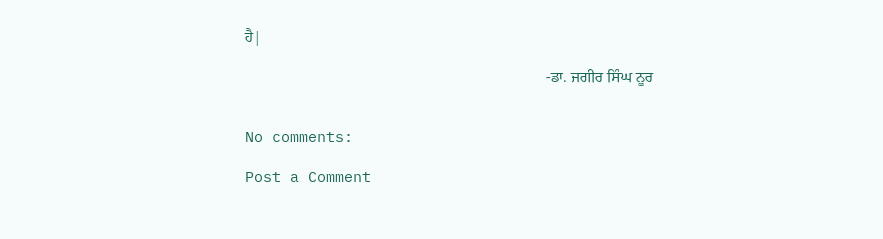ਹੈ|

                                                                             -ਡਾ. ਜਗੀਰ ਸਿੰਘ ਨੂਰ


No comments:

Post a Comment